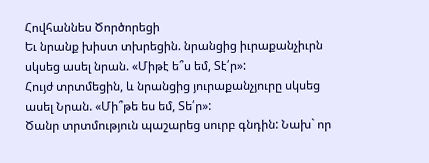Հովհաննես Ծործորեցի
Եւ նրանք խիստ տխրեցին. նրանցից իւրաքանչիւրն սկսեց ասել նրան. «Միթէ ե՞ս եմ, Տէ՛ր»:
Հույժ տրտմեցին, և նրանցից յուրաքանչյուրը սկսեց ասել Նրան. «Մի՞թե ես եմ, Տե՛ր»:
Ծանր տրտմություն պաշարեց սուրբ գնդին: Նախ` որ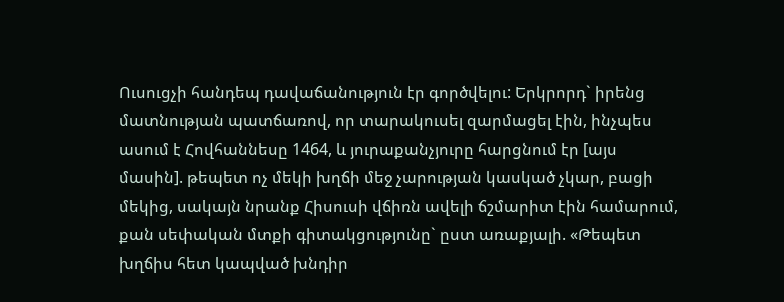Ուսուցչի հանդեպ դավաճանություն էր գործվելու: Երկրորդ` իրենց մատնության պատճառով, որ տարակուսել զարմացել էին, ինչպես ասում է Հովհաննեսը 1464, և յուրաքանչյուրը հարցնում էր [այս մասին]. թեպետ ոչ մեկի խղճի մեջ չարության կասկած չկար, բացի մեկից, սակայն նրանք Հիսուսի վճիռն ավելի ճշմարիտ էին համարում, քան սեփական մտքի գիտակցությունը` ըստ առաքյալի. «Թեպետ խղճիս հետ կապված խնդիր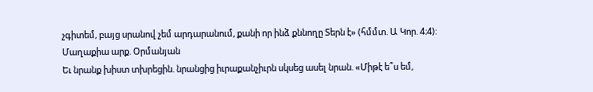չգիտեմ, բայց սրանով չեմ արդարանում, քանի որ ինձ քննողը Տերն է» (հմմտ. Ա Կոր. 4։4):
Մաղաքիա արք. Օրմանյան
Եւ նրանք խիստ տխրեցին. նրանցից իւրաքանչիւրն սկսեց ասել նրան. «Միթէ ե՞ս եմ,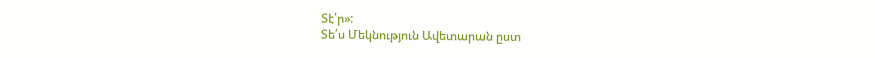Տէ՛ր»:
Տե՛ս Մեկնություն Ավետարան ըստ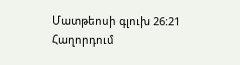Մատթեոսի գլուխ 26:21
Հաղորդում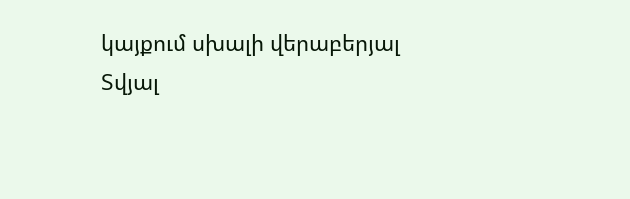կայքում սխալի վերաբերյալ
Տվյալ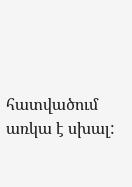հատվածում առկա է սխալ: